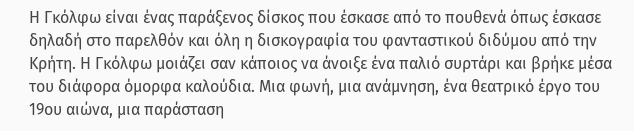Η Γκόλφω είναι ένας παράξενος δίσκος που έσκασε από το πουθενά όπως έσκασε δηλαδή στο παρελθόν και όλη η δισκογραφία του φανταστικού διδύμου από την Κρήτη. Η Γκόλφω μοιάζει σαν κάποιος να άνοιξε ένα παλιό συρτάρι και βρήκε μέσα του διάφορα όμορφα καλούδια. Μια φωνή, μια ανάμνηση, ένα θεατρικό έργο του 19ου αιώνα, μια παράσταση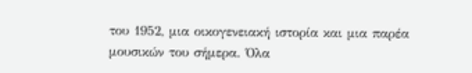του 1952, μια οικογενειακή ιστορία και μια παρέα μουσικών του σήμερα. Όλα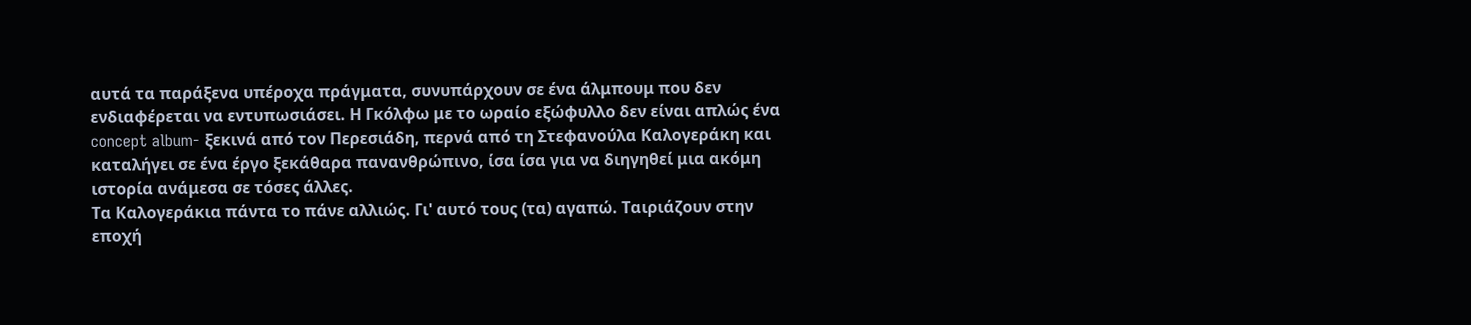αυτά τα παράξενα υπέροχα πράγματα, συνυπάρχουν σε ένα άλμπουμ που δεν ενδιαφέρεται να εντυπωσιάσει. Η Γκόλφω με το ωραίο εξώφυλλο δεν είναι απλώς ένα concept album- ξεκινά από τον Περεσιάδη, περνά από τη Στεφανούλα Καλογεράκη και καταλήγει σε ένα έργο ξεκάθαρα πανανθρώπινο, ίσα ίσα για να διηγηθεί μια ακόμη ιστορία ανάμεσα σε τόσες άλλες.
Τα Καλογεράκια πάντα το πάνε αλλιώς. Γι' αυτό τους (τα) αγαπώ. Ταιριάζουν στην εποχή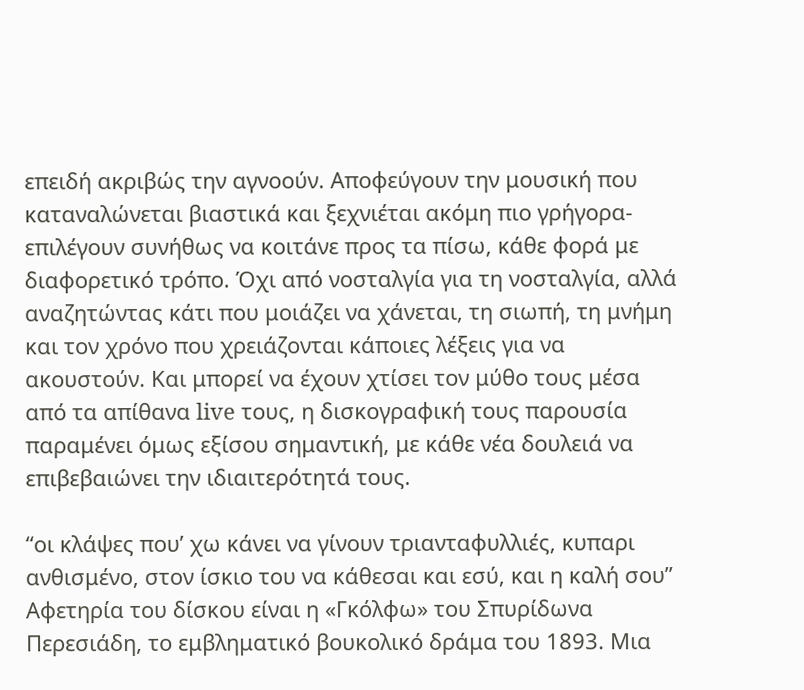επειδή ακριβώς την αγνοούν. Αποφεύγουν την μουσική που καταναλώνεται βιαστικά και ξεχνιέται ακόμη πιο γρήγορα- επιλέγουν συνήθως να κοιτάνε προς τα πίσω, κάθε φορά με διαφορετικό τρόπο. Όχι από νοσταλγία για τη νοσταλγία, αλλά αναζητώντας κάτι που μοιάζει να χάνεται, τη σιωπή, τη μνήμη και τον χρόνο που χρειάζονται κάποιες λέξεις για να ακουστούν. Και μπορεί να έχουν χτίσει τον μύθο τους μέσα από τα απίθανα live τους, η δισκογραφική τους παρουσία παραμένει όμως εξίσου σημαντική, με κάθε νέα δουλειά να επιβεβαιώνει την ιδιαιτερότητά τους.

“οι κλάψες που’ χω κάνει να γίνουν τριανταφυλλιές, κυπαρι ανθισμένο, στον ίσκιο του να κάθεσαι και εσύ, και η καλή σου”
Αφετηρία του δίσκου είναι η «Γκόλφω» του Σπυρίδωνα Περεσιάδη, το εμβληματικό βουκολικό δράμα του 1893. Μια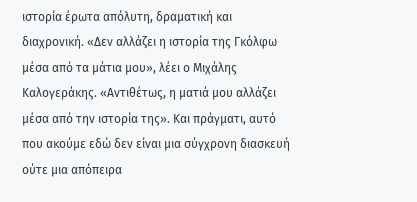ιστορία έρωτα απόλυτη, δραματική και διαχρονική. «Δεν αλλάζει η ιστορία της Γκόλφω μέσα από τα μάτια μου», λέει ο Μιχάλης Καλογεράκης. «Αντιθέτως, η ματιά μου αλλάζει μέσα από την ιστορία της». Και πράγματι, αυτό που ακούμε εδώ δεν είναι μια σύγχρονη διασκευή ούτε μια απόπειρα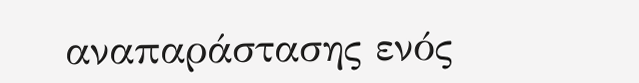αναπαράστασης ενός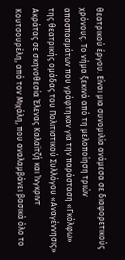θεατρικού έργου. Είναι μια συνομιλία ανάμεσα σε διαφορετικούς χρόνους. Το νήμα ξεκινά από τη μελοποίηση τριών αποσπασμάτων που γράφτηκαν για την παράσταση «Γκόλφω» της θεατρικής ομάδας του Πολιτιστικού Συλλόγου «Αναγέννησις» Ακράτας σε σκηνοθεσία Έλενας Καλαϊτζή και Ίνγκριντ Κουτσουρέλη, από τον Μιχάλη, που αναλαμβάνει βασικά όλο το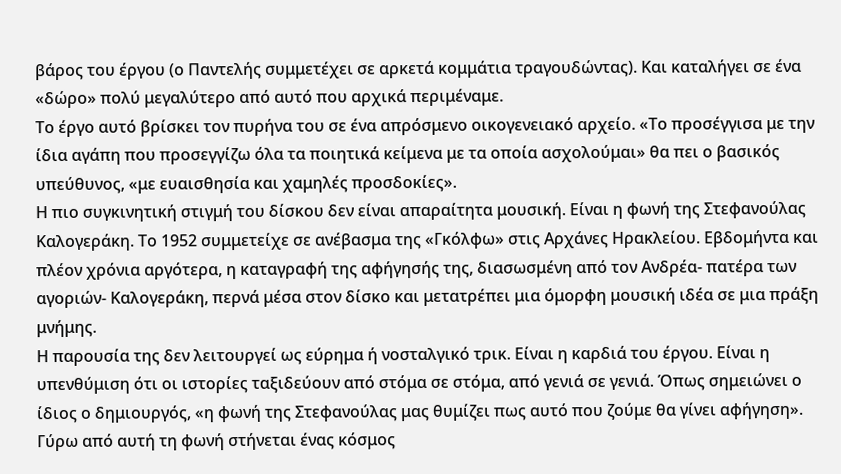βάρος του έργου (ο Παντελής συμμετέχει σε αρκετά κομμάτια τραγουδώντας). Και καταλήγει σε ένα «δώρο» πολύ μεγαλύτερο από αυτό που αρχικά περιμέναμε.
Το έργο αυτό βρίσκει τον πυρήνα του σε ένα απρόσμενο οικογενειακό αρχείο. «Το προσέγγισα με την ίδια αγάπη που προσεγγίζω όλα τα ποιητικά κείμενα με τα οποία ασχολούμαι» θα πει ο βασικός υπεύθυνος, «με ευαισθησία και χαμηλές προσδοκίες».
Η πιο συγκινητική στιγμή του δίσκου δεν είναι απαραίτητα μουσική. Είναι η φωνή της Στεφανούλας Καλογεράκη. Το 1952 συμμετείχε σε ανέβασμα της «Γκόλφω» στις Αρχάνες Ηρακλείου. Εβδομήντα και πλέον χρόνια αργότερα, η καταγραφή της αφήγησής της, διασωσμένη από τον Ανδρέα- πατέρα των αγοριών- Καλογεράκη, περνά μέσα στον δίσκο και μετατρέπει μια όμορφη μουσική ιδέα σε μια πράξη μνήμης.
Η παρουσία της δεν λειτουργεί ως εύρημα ή νοσταλγικό τρικ. Είναι η καρδιά του έργου. Είναι η υπενθύμιση ότι οι ιστορίες ταξιδεύουν από στόμα σε στόμα, από γενιά σε γενιά. Όπως σημειώνει ο ίδιος ο δημιουργός, «η φωνή της Στεφανούλας μας θυμίζει πως αυτό που ζούμε θα γίνει αφήγηση».
Γύρω από αυτή τη φωνή στήνεται ένας κόσμος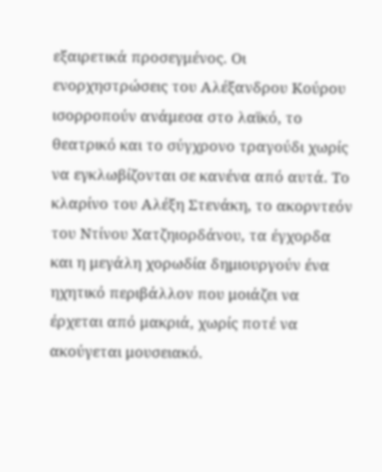εξαιρετικά προσεγμένος. Οι ενορχηστρώσεις του Αλέξανδρου Κούρου ισορροπούν ανάμεσα στο λαϊκό, το θεατρικό και το σύγχρονο τραγούδι χωρίς να εγκλωβίζονται σε κανένα από αυτά. Το κλαρίνο του Αλέξη Στενάκη, το ακορντεόν του Ντίνου Χατζηιορδάνου, τα έγχορδα και η μεγάλη χορωδία δημιουργούν ένα ηχητικό περιβάλλον που μοιάζει να έρχεται από μακριά, χωρίς ποτέ να ακούγεται μουσειακό.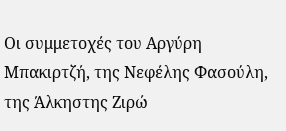Οι συμμετοχές του Αργύρη Μπακιρτζή, της Νεφέλης Φασούλη, της Άλκηστης Ζιρώ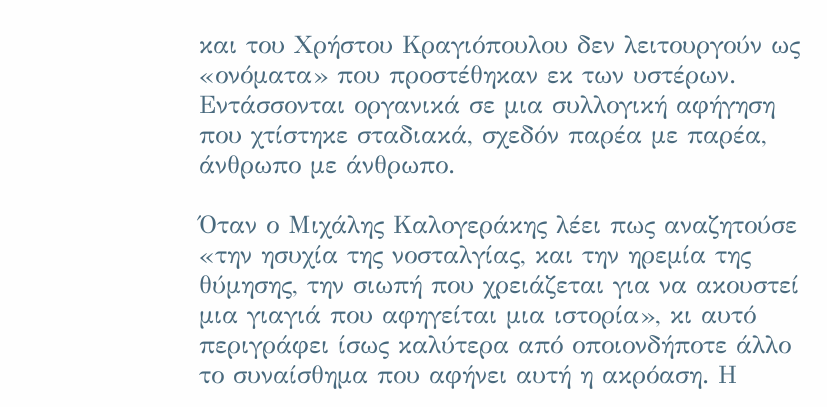και του Χρήστου Κραγιόπουλου δεν λειτουργούν ως «ονόματα» που προστέθηκαν εκ των υστέρων. Εντάσσονται οργανικά σε μια συλλογική αφήγηση που χτίστηκε σταδιακά, σχεδόν παρέα με παρέα, άνθρωπο με άνθρωπο.

Όταν ο Μιχάλης Καλογεράκης λέει πως αναζητούσε «την ησυχία της νοσταλγίας, και την ηρεμία της θύμησης, την σιωπή που χρειάζεται για να ακουστεί μια γιαγιά που αφηγείται μια ιστορία», κι αυτό περιγράφει ίσως καλύτερα από οποιονδήποτε άλλο το συναίσθημα που αφήνει αυτή η ακρόαση. Η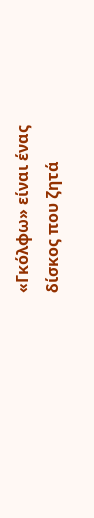«Γκόλφω» είναι ένας δίσκος που ζητά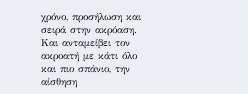χρόνο, προσήλωση και σειρά στην ακρόαση. Και ανταμείβει τον ακροατή με κάτι όλο και πιο σπάνιο, την αίσθηση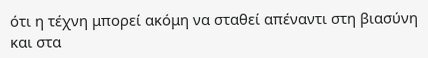ότι η τέχνη μπορεί ακόμη να σταθεί απέναντι στη βιασύνη και στα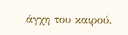άγχη του καιρού.